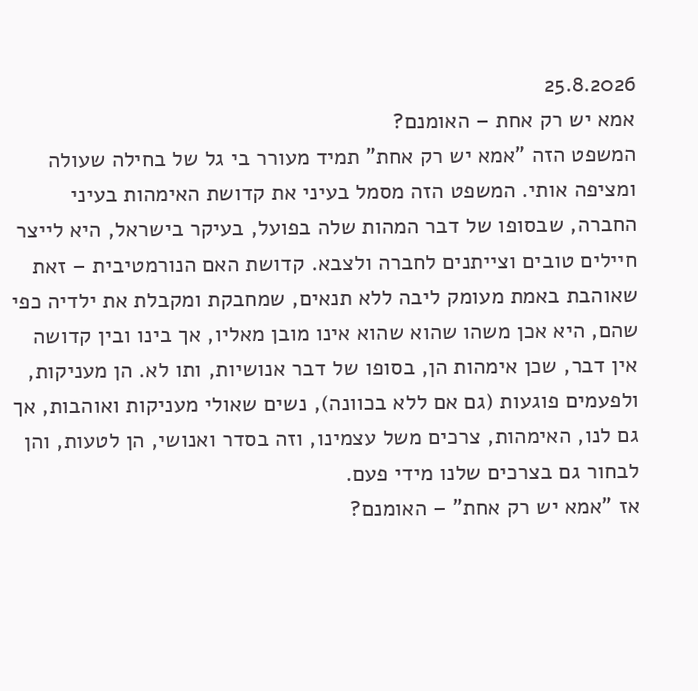25.8.2026
אמא יש רק אחת – האומנם?
המשפט הזה "אמא יש רק אחת" תמיד מעורר בי גל של בחילה שעולה ומציפה אותי. המשפט הזה מסמל בעיני את קדושת האימהות בעיני החברה, שבסופו של דבר המהות שלה בפועל, בעיקר בישראל, היא לייצר חיילים טובים וצייתנים לחברה ולצבא. קדושת האם הנורמטיבית – זאת שאוהבת באמת מעומק ליבה ללא תנאים, שמחבקת ומקבלת את ילדיה כפי שהם, היא אכן משהו שהוא שהוא אינו מובן מאליו, אך בינו ובין קדושה אין דבר, שכן אימהות הן, בסופו של דבר אנושיות, ותו לא. הן מעניקות, ולפעמים פוגעות (גם אם ללא בכוונה), נשים שאולי מעניקות ואוהבות, אך גם לנו, האימהות, צרכים משל עצמינו, וזה בסדר ואנושי, הן לטעות, והן לבחור גם בצרכים שלנו מידי פעם.
אז "אמא יש רק אחת" – האומנם?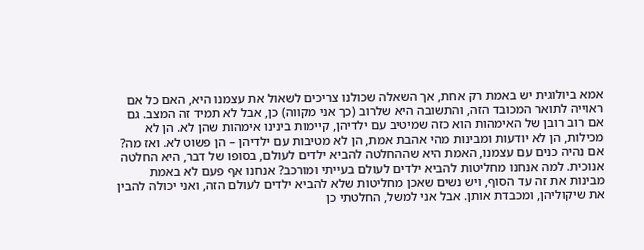אמא ביולוגית יש באמת רק אחת, אך השאלה שכולנו צריכים לשאול את עצמנו היא, האם כל אם ראוייה לתואר המכובד הזה, והתשובה היא שלרוב (כך אני מקווה) כן, אבל לא תמיד זה המצב. גם אם רוב רובן של האימהות הוא כזה שמיטיב עם ילדיהן, קיימות בינינו אימהות שהן לא. הן לא מכילות, הן לא יודעות ומבינות מהי אהבת אמת, הן לא מטיבות עם ילדיהן – הן פשוט לא. ואז מה?
אם נהיה כנים עם עצמנו, האמת היא שההחלטה להביא ילדים לעולם, בסופו של דבר, היא החלטה אנוכית. למה אנחנו מחליטות להביא ילדים לעולם בעייתי ומורכב? אנחנו אף פעם לא באמת מבינות את זה עד הסוף, ויש נשים שאכן מחליטות שלא להביא ילדים לעולם הזה, ואני יכולה להבין את שיקוליהן, ומכבדת אותן. אבל אני למשל, החלטתי כן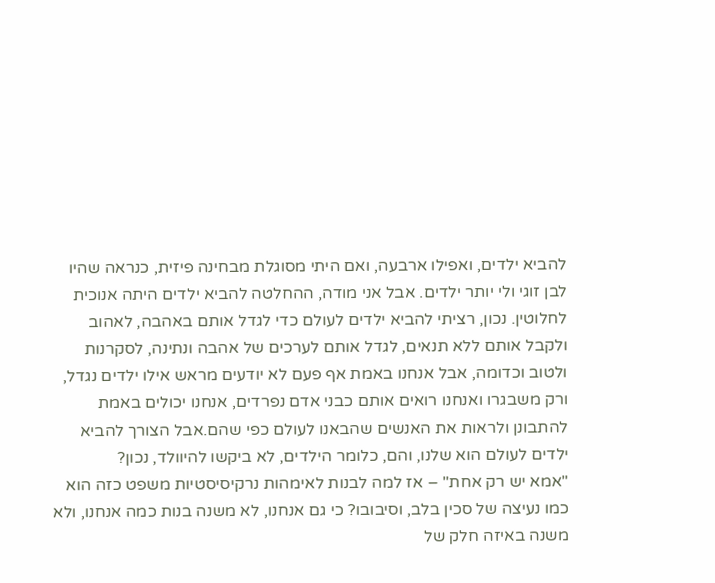להביא ילדים, ואפילו ארבעה, ואם היתי מסוגלת מבחינה פיזית, כנראה שהיו לבן זוגי ולי יותר ילדים. אבל אני מודה, ההחלטה להביא ילדים היתה אנוכית לחלוטין. נכון, רציתי להביא ילדים לעולם כדי לגדל אותם באהבה, לאהוב ולקבל אותם ללא תנאים, לגדל אותם לערכים של אהבה ונתינה, לסקרנות ולטוב וכדומה, אבל אנחנו באמת אף פעם לא יודעים מראש אילו ילדים נגדל, ורק משבגרו ואנחנו רואים אותם כבני אדם נפרדים, אנחנו יכולים באמת להתבונן ולראות את האנשים שהבאנו לעולם כפי שהם.אבל הצורך להביא ילדים לעולם הוא שלנו, והם, כלומר הילדים, לא ביקשו להיוולד, נכון?
"אמא יש רק אחת" – אז למה לבנות לאימהות נרקיסיסטיות משפט כזה הוא כמו נעיצה של סכין בלב, וסיבובו? כי גם אנחנו, לא משנה בנות כמה אנחנו, ולא משנה באיזה חלק של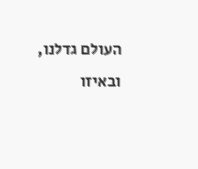העולם גדלנו, ובאיזו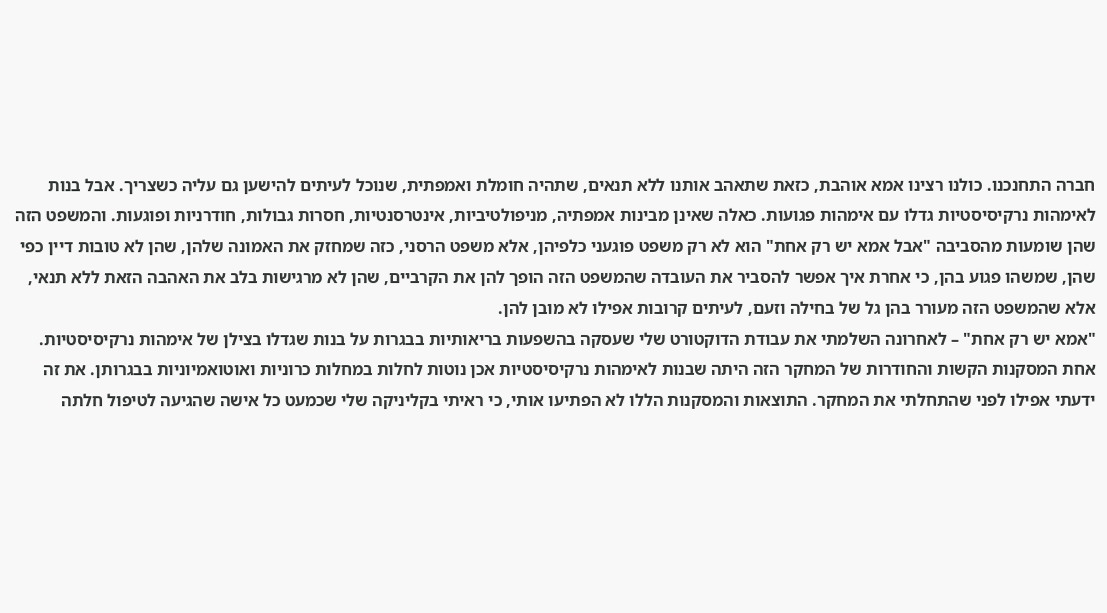חברה התחנכנו. כולנו רצינו אמא אוהבת, כזאת שתאהב אותנו ללא תנאים, שתהיה חומלת ואמפתית, שנוכל לעיתים להישען גם עליה כשצריך. אבל בנות לאימהות נרקיסיסטיות גדלו עם אימהות פגועות. כאלה שאינן מבינות אמפתיה, מניפולטיביות, אינטרסנטיות, חסרות גבולות, חודרניות ופוגעות. והמשפט הזה שהן שומעות מהסביבה "אבל אמא יש רק אחת" הוא לא רק משפט פוגעני כלפיהן, אלא משפט הרסני, כזה שמחזק את האמונה שלהן, שהן לא טובות דיין כפי שהן, שמשהו פגוע בהן, כי אחרת איך אפשר להסביר את העובדה שהמשפט הזה הופך להן את הקרביים, שהן לא מרגישות בלב את האהבה הזאת ללא תנאי, אלא שהמשפט הזה מעורר בהן גל של בחילה וזעם, לעיתים קרובות אפילו לא מובן להן.
"אמא יש רק אחת" – לאחרונה השלמתי את עבודת הדוקטורט שלי שעסקה בהשפעות בריאותיות בבגרות על בנות שגדלו בצילן של אימהות נרקיסיסטיות. אחת המסקנות הקשות והחודרות של המחקר הזה היתה שבנות לאימהות נרקיסיסטיות אכן נוטות לחלות במחלות כרוניות ואוטואמיוניות בבגרותן. את זה ידעתי אפילו לפני שהתחלתי את המחקר. התוצאות והמסקנות הללו לא הפתיעו אותי, כי ראיתי בקליניקה שלי שכמעט כל אישה שהגיעה לטיפול חלתה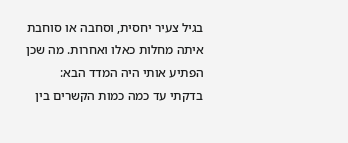בגיל צעיר יחסית, וסחבה או סוחבת איתה מחלות כאלו ואחרות. מה שכן הפתיע אותי היה המדד הבא: בדקתי עד כמה כמות הקשרים בין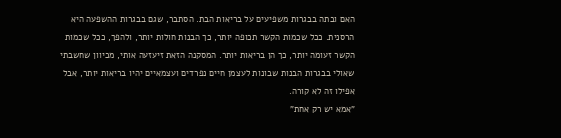האם ובתה בבגרות משפיעים על בריאות הבת. הסתבר, שגם בבגרות ההשפעה היא הרסנית. ככל שכמות הקשר תכופה יותר, כך הבנות חולות יותר, ולהפך, ככל שכמות הקשר זעומה יותר, כך הן בריאות יותר. המסקנה הזאת זיעזעה אותי, מכיוון שחשבתי שאולי בבגרות הבנות שבונות לעצמן חיים נפרדים ועצמאיים יהיו בריאות יותר, אבל אפילו זה לא קורה.
"אמא יש רק אחת"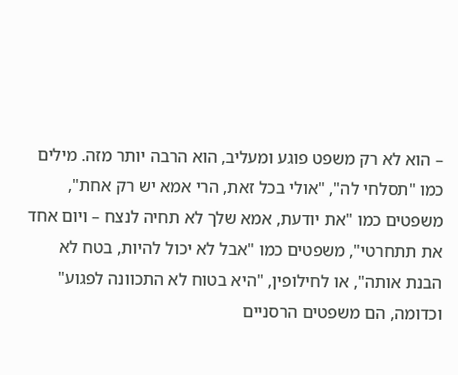– הוא לא רק משפט פוגע ומעליב, הוא הרבה יותר מזה. מילים כמו "תסלחי לה", "אולי בכל זאת, הרי אמא יש רק אחת", משפטים כמו "את יודעת, אמא שלך לא תחיה לנצח – ויום אחד את תתחרטי", משפטים כמו "אבל לא יכול להיות, בטח לא הבנת אותה", או לחילופין, "היא בטוח לא התכוונה לפגוע" וכדומה, הם משפטים הרסניים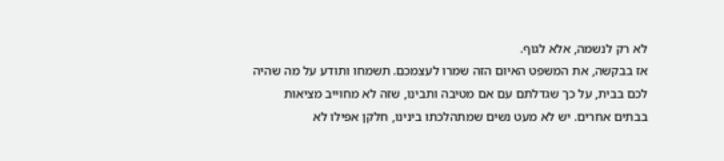לא רק לנשמה, אלא לגוף.
אז בבקשה, את המשפט האיום הזה שמרו לעצמכם. תשמחו ותודע על מה שהיה לכם בבית, על כך שגדלתם עם אם מטיבה ותבינו, שזה לא מחוייב מציאות בבתים אחרים. יש לא מעט נשים שמתהלכתו בינינו, חלקן אפילו לא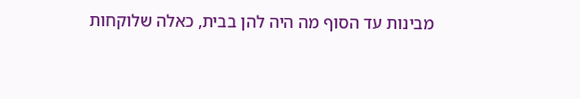מבינות עד הסוף מה היה להן בבית, כאלה שלוקחות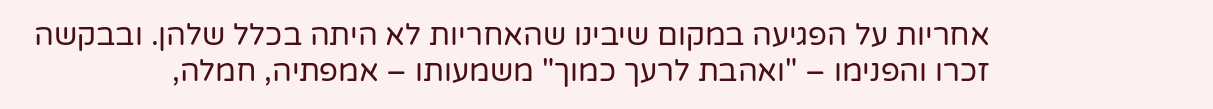אחריות על הפגיעה במקום שיבינו שהאחריות לא היתה בכלל שלהן. ובבקשה זכרו והפנימו – "ואהבת לרעך כמוך" משמעותו – אמפתיה, חמלה,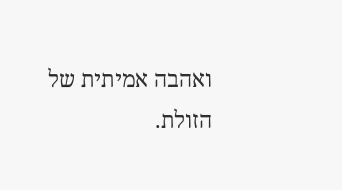ואהבה אמיתית של הזולת.